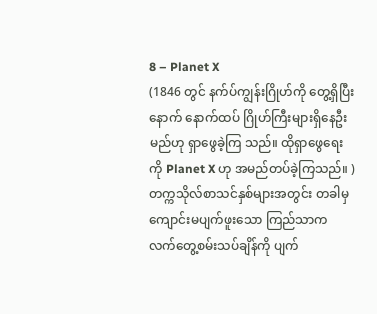8 – Planet X
(1846 တွင် နက်ပ်ကျွန်းဂြိုဟ်ကို တွေ့ရှိပြီးနောက် နောက်ထပ် ဂြိုဟ်ကြီးများရှိနေဦးမည်ဟု ရှာဖွေခဲ့ကြ သည်။ ထိုရှာဖွေရေးကို Planet X ဟု အမည်တပ်ခဲ့ကြသည်။ )
တက္ကသိုလ်စာသင်နှစ်များအတွင်း တခါမှ ကျောင်းမပျက်ဖူးသော ကြည်သာက လက်တွေ့စမ်းသပ်ချိန်ကို ပျက်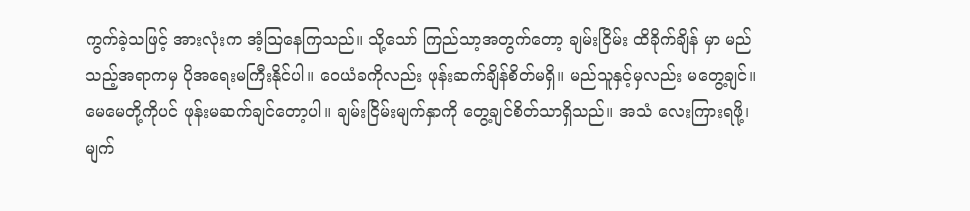ကွက်ခဲ့သဖြင့် အားလုံးက အံ့သြနေကြသည်။ သို့သော် ကြည်သာ့အတွက်တော့ ချမ်းငြိမ်း ထိခိုက်ချိန် မှာ မည်သည့်အရာကမှ ပိုအရေးမကြီးနိုင်ပါ။ ဝေယံခကိုလည်း ဖုန်းဆက်ချိန်စိတ်မရှိ။ မည်သူနှင့်မှလည်း မတွေ့ချင်။ မေမေတို့ကိုပင် ဖုန်းမဆက်ချင်တော့ပါ။ ချမ်းငြိမ်းမျက်နှာကို တွေ့ချင်စိတ်သာရှိသည်။ အသံ လေးကြားရဖို့၊ မျက်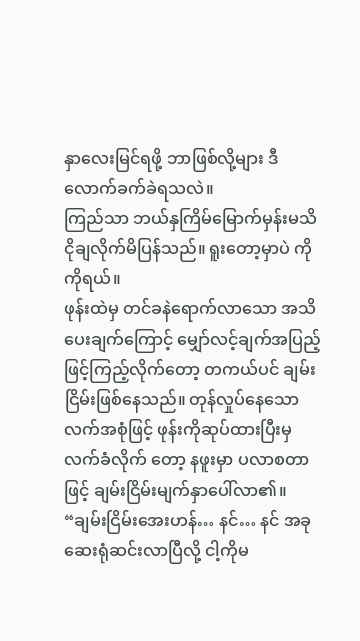နှာလေးမြင်ရဖို့ ဘာဖြစ်လို့များ ဒီလောက်ခက်ခဲရသလဲ။
ကြည်သာ ဘယ်နှကြိမ်မြောက်မှန်းမသိ ငိုချလိုက်မိပြန်သည်။ ရူးတော့မှာပဲ ကိုကိုရယ်။
ဖုန်းထဲမှ တင်ခနဲရောက်လာသော အသိပေးချက်ကြောင့် မျှော်လင့်ချက်အပြည့်ဖြင့်ကြည့်လိုက်တော့ တကယ်ပင် ချမ်းငြိမ်းဖြစ်နေသည်။ တုန်လှုပ်နေသော လက်အစုံဖြင့် ဖုန်းကိုဆုပ်ထားပြီးမှ လက်ခံလိုက် တော့ နဖူးမှာ ပလာစတာဖြင့် ချမ်းငြိမ်းမျက်နှာပေါ်လာ၏။
“ချမ်းငြိမ်းအေးဟန်… နင်… နင် အခုဆေးရုံဆင်းလာပြီလို့ ငါ့ကိုမ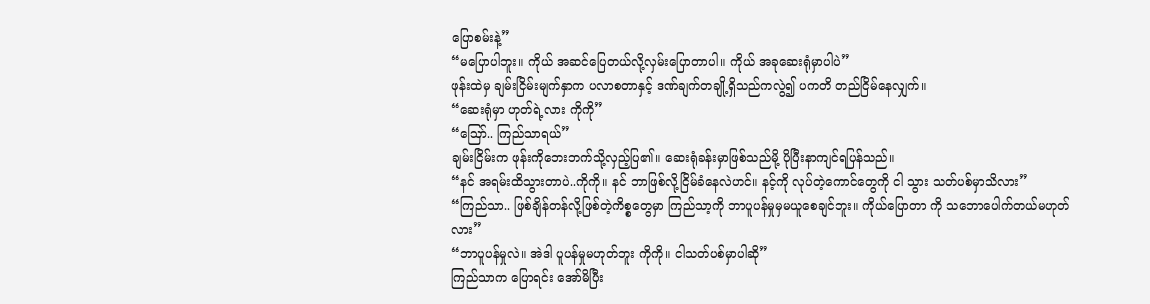ပြောစမ်းနဲ့”
“မပြောပါဘူး။ ကိုယ် အဆင်ပြေတယ်လို့လှမ်းပြောတာပါ။ ကိုယ် အခုဆေးရုံမှာပါပဲ”
ဖုန်းထဲမှ ချမ်းငြိမ်းမျက်နှာက ပလာစတာနှင့် ဒဏ်ချက်တချို့ရှိသည်ကလွဲ၍ ပကတိ တည်ငြိမ်နေလျှက်။
“ဆေးရုံမှာ ဟုတ်ရဲ့လား ကိုကို”
“ဪ.. ကြည်သာရယ်”
ချမ်းငြိမ်းက ဖုန်းကိုဘေးဘက်သို့လှည့်ပြ၏။ ဆေးရုံခန်းမှာဖြစ်သည်မို့ ပိုပြီးနာကျင်ရပြန်သည်။
“နင် အရမ်းထိသွားတာပဲ..ကိုကို။ နင် ဘာဖြစ်လို့ငြိမ်ခံနေလဲဟင်။ နင့်ကို လုပ်တဲ့ကောင်တွေကို ငါ သွား သတ်ပစ်မှာသိလား”
“ကြည်သာ.. ဖြစ်ချိန်တန်လို့ဖြစ်တဲ့ကိစ္စတွေမှာ ကြည်သာ့ကို ဘာပူပန်မှုမှမယူစေချင်ဘူး။ ကိုယ်ပြောတာ ကို သဘောပေါက်တယ်မဟုတ်လား”
“ဘာပူပန်မှုလဲ။ အဲဒါ ပူပန်မှုမဟုတ်ဘူး ကိုကို။ ငါသတ်ပစ်မှာပါဆို”
ကြည်သာက ပြောရင်း အော်မိပြီး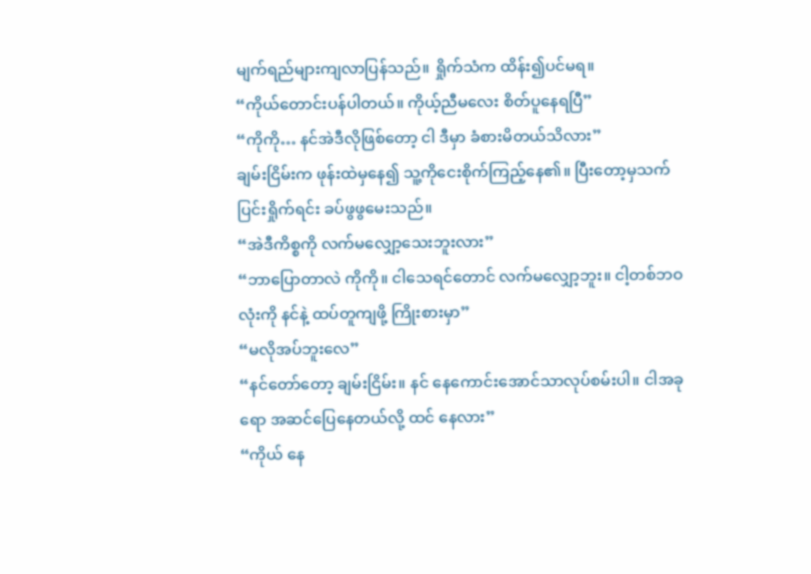မျက်ရည်များကျလာပြန်သည်။ ရှိုက်သံက ထိန်း၍ပင်မရ။
“ကိုယ်တောင်းပန်ပါတယ်။ ကိုယ့်ညီမလေး စိတ်ပူနေရပြီ”
“ကိုကို… နင်အဲဒီလိုဖြစ်တော့ ငါ ဒီမှာ ခံစားမိတယ်သိလား”
ချမ်းငြိမ်းက ဖုန်းထဲမှနေ၍ သူ့ကိုငေးစိုက်ကြည့်နေ၏။ ပြီးတော့မှသက်ပြင်းရှိုက်ရင်း ခပ်ဖွဖွမေးသည်။
“အဲဒီကိစ္စကို လက်မလျှော့သေးဘူးလား”
“ဘာပြောတာလဲ ကိုကို။ ငါသေရင်တောင် လက်မလျှော့ဘူး။ ငါ့တစ်ဘဝလုံးကို နင်နဲ့ ထပ်တူကျဖို့ ကြိုးစားမှာ”
“မလိုအပ်ဘူးလေ”
“နင်တော်တော့ ချမ်းငြိမ်း။ နင် နေကောင်းအောင်သာလုပ်စမ်းပါ။ ငါအခုရော အဆင်ပြေနေတယ်လို့ ထင် နေလား”
“ကိုယ် နေ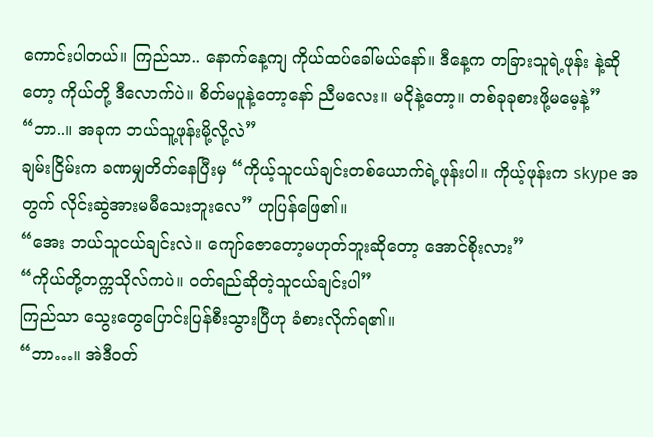ကောင်းပါတယ်။ ကြည်သာ.. နောက်နေ့ကျ ကိုယ်ထပ်ခေါ်မယ်နော်။ ဒီနေ့က တခြားသူရဲ့ဖုန်း နဲ့ဆိုတော့ ကိုယ်တို့ ဒီလောက်ပဲ။ စိတ်မပူနဲ့တော့နော် ညီမလေး။ မငိုနဲ့တော့။ တစ်ခုခုစားဖို့မမေ့နဲ့”
“ဘာ..။ အခုက ဘယ်သူ့ဖုန်းမို့လို့လဲ”
ချမ်းငြိမ်းက ခဏမျှတိတ်နေပြီးမှ “ကိုယ့်သူငယ်ချင်းတစ်ယောက်ရဲ့ဖုန်းပါ။ ကိုယ့်ဖုန်းက skype အတွက် လိုင်းဆွဲအားမမီသေးဘူးလေ” ဟုပြန်ဖြေ၏။
“အေး ဘယ်သူငယ်ချင်းလဲ။ ကျော်ဇောတော့မဟုတ်ဘူးဆိုတော့ အောင်စိုးလား”
“ကိုယ်တို့တက္ကသိုလ်ကပဲ။ ဝတ်ရည်ဆိုတဲ့သူငယ်ချင်းပါ”
ကြည်သာ သွေးတွေပြောင်းပြန်စီးသွားပြီဟု ခံစားလိုက်ရ၏။
“ဘာ…။ အဲဒီဝတ်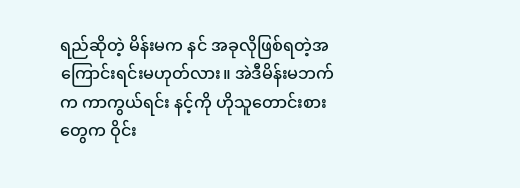ရည်ဆိုတဲ့ မိန်းမက နင် အခုလိုဖြစ်ရတဲ့အကြောင်းရင်းမဟုတ်လား။ အဲဒီမိန်းမဘက်က ကာကွယ်ရင်း နင့်ကို ဟိုသူတောင်းစားတွေက ဝိုင်း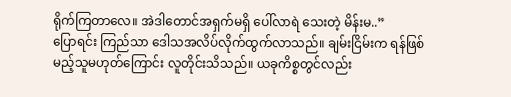ရိုက်ကြတာလေ။ အဲဒါတောင်အရှက်မရှိ ပေါ်လာရဲ သေးတဲ့ မိန်းမ..”
ပြောရင်း ကြည်သာ ဒေါသအလိပ်လိုက်ထွက်လာသည်။ ချမ်းငြိမ်းက ရန်ဖြစ်မည့်သူမဟုတ်ကြောင်း လူတိုင်းသိသည်။ ယခုကိစ္စတွင်လည်း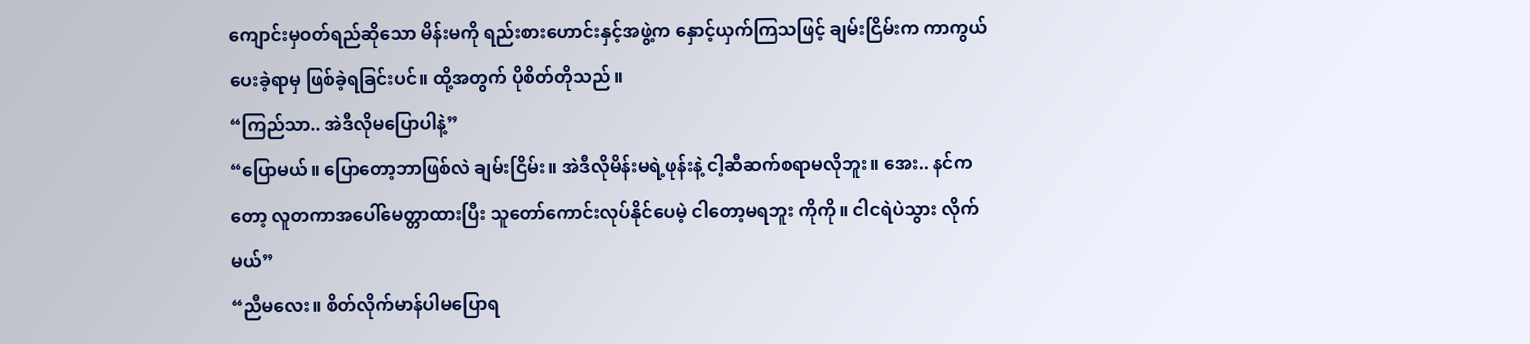ကျောင်းမှဝတ်ရည်ဆိုသော မိန်းမကို ရည်းစားဟောင်းနှင့်အဖွဲ့က နှောင့်ယှက်ကြသဖြင့် ချမ်းငြိမ်းက ကာကွယ်ပေးခဲ့ရာမှ ဖြစ်ခဲ့ရခြင်းပင်။ ထို့အတွက် ပိုစိတ်တိုသည်။
“ကြည်သာ.. အဲဒီလိုမပြောပါနဲ့”
“ပြောမယ်။ ပြောတော့ဘာဖြစ်လဲ ချမ်းငြိမ်း။ အဲဒီလိုမိန်းမရဲ့ဖုန်းနဲ့ ငါ့ဆီဆက်စရာမလိုဘူး။ အေး.. နင်က တော့ လူတကာအပေါ်မေတ္တာထားပြီး သူတော်ကောင်းလုပ်နိုင်ပေမဲ့ ငါတော့မရဘူး ကိုကို။ ငါငရဲပဲသွား လိုက်မယ်”
“ညီမလေး။ စိတ်လိုက်မာန်ပါမပြောရ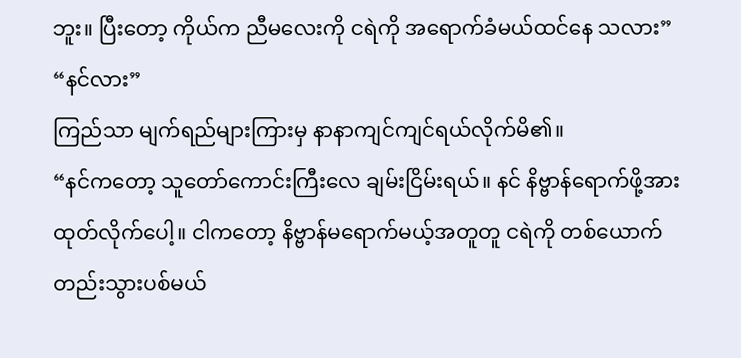ဘူး။ ပြီးတော့ ကိုယ်က ညီမလေးကို ငရဲကို အရောက်ခံမယ်ထင်နေ သလား”
“နင်လား”
ကြည်သာ မျက်ရည်များကြားမှ နာနာကျင်ကျင်ရယ်လိုက်မိ၏။
“နင်ကတော့ သူတော်ကောင်းကြီးလေ ချမ်းငြိမ်းရယ်။ နင် နိဗ္ဗာန်ရောက်ဖို့အားထုတ်လိုက်ပေါ့။ ငါကတော့ နိဗ္ဗာန်မရောက်မယ့်အတူတူ ငရဲကို တစ်ယောက်တည်းသွားပစ်မယ်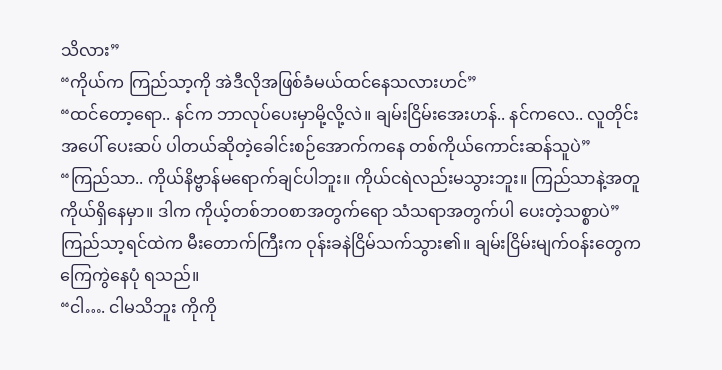သိလား”
“ကိုယ်က ကြည်သာ့ကို အဲဒီလိုအဖြစ်ခံမယ်ထင်နေသလားဟင်”
“ထင်တော့ရော.. နင်က ဘာလုပ်ပေးမှာမို့လို့လဲ။ ချမ်းငြိမ်းအေးဟန်.. နင်ကလေ.. လူတိုင်းအပေါ် ပေးဆပ် ပါတယ်ဆိုတဲ့ခေါင်းစဉ်အောက်ကနေ တစ်ကိုယ်ကောင်းဆန်သူပဲ”
“ကြည်သာ.. ကိုယ်နိဗ္ဗာန်မရောက်ချင်ပါဘူး။ ကိုယ်ငရဲလည်းမသွားဘူး။ ကြည်သာနဲ့အတူ ကိုယ်ရှိနေမှာ။ ဒါက ကိုယ့်တစ်ဘဝစာအတွက်ရော သံသရာအတွက်ပါ ပေးတဲ့သစ္စာပဲ”
ကြည်သာ့ရင်ထဲက မီးတောက်ကြီးက ဝုန်းခနဲငြိမ်သက်သွား၏။ ချမ်းငြိမ်းမျက်ဝန်းတွေက ကြေကွဲနေပုံ ရသည်။
“ငါ…. ငါမသိဘူး ကိုကို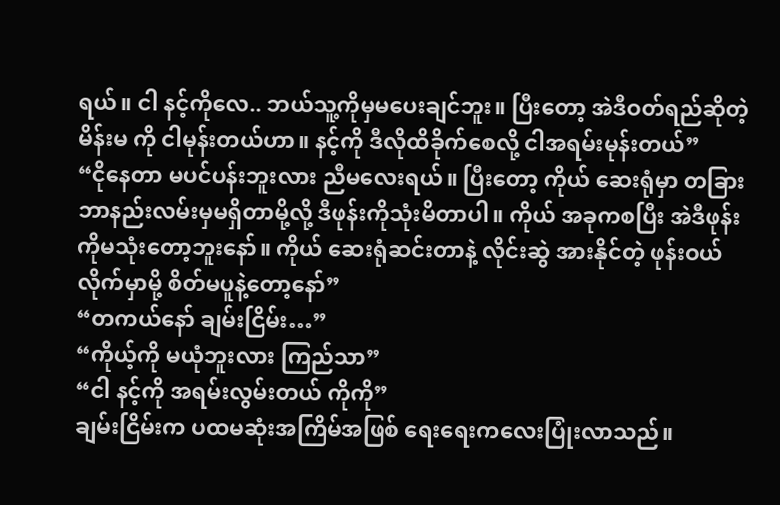ရယ်။ ငါ နင့်ကိုလေ.. ဘယ်သူ့ကိုမှမပေးချင်ဘူး။ ပြီးတော့ အဲဒီဝတ်ရည်ဆိုတဲ့ မိန်းမ ကို ငါမုန်းတယ်ဟာ။ နင့်ကို ဒီလိုထိခိုက်စေလို့ ငါအရမ်းမုန်းတယ်”
“ငိုနေတာ မပင်ပန်းဘူးလား ညီမလေးရယ်။ ပြီးတော့ ကိုယ် ဆေးရုံမှာ တခြားဘာနည်းလမ်းမှမရှိတာမို့လို့ ဒီဖုန်းကိုသုံးမိတာပါ။ ကိုယ် အခုကစပြီး အဲဒီဖုန်းကိုမသုံးတော့ဘူးနော်။ ကိုယ် ဆေးရုံဆင်းတာနဲ့ လိုင်းဆွဲ အားနိုင်တဲ့ ဖုန်းဝယ်လိုက်မှာမို့ စိတ်မပူနဲ့တော့နော်”
“တကယ်နော် ချမ်းငြိမ်း…”
“ကိုယ့်ကို မယုံဘူးလား ကြည်သာ”
“ငါ နင့်ကို အရမ်းလွမ်းတယ် ကိုကို”
ချမ်းငြိမ်းက ပထမဆုံးအကြိမ်အဖြစ် ရေးရေးကလေးပြုံးလာသည်။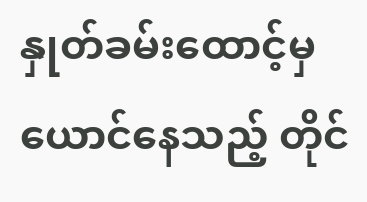နှုတ်ခမ်းထောင့်မှ ယောင်နေသည့် တိုင်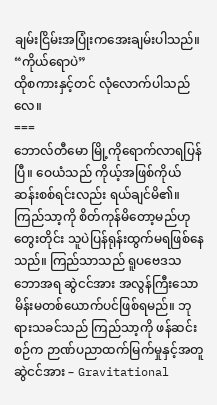ချမ်းငြိမ်းအပြုံးကအေးချမ်းပါသည်။
“ကိုယ်ရောပဲ”
ထိုစကားနှင့်တင် လုံလောက်ပါသည်လေ။
===
ဘောလ်တီမော မြို့ကိုရောက်လာရပြန်ပြီ။ ဝေယံသည် ကိုယ့်အဖြစ်ကိုယ် ဆန်းစစ်ရင်းလည်း ရယ်ချင်မိ၏။ ကြည်သာ့ကို စိတ်ကုန်မိတော့မည်ဟု တွေးတိုင်း သူပဲပြန်ရုန်းထွက်မရဖြစ်နေသည်။ ကြည်သာသည် ရူပဗေဒသဘောအရ ဆွဲငင်အား အလွန်ကြီးသော မိန်းမတစ်ယောက်ပင်ဖြစ်ရမည်။ ဘုရားသခင်သည် ကြည်သာ့ကို ဖန်ဆင်းစဉ်က ဉာဏ်ပညာထက်မြက်မှုနှင့်အတူ ဆွဲငင်အား – Gravitational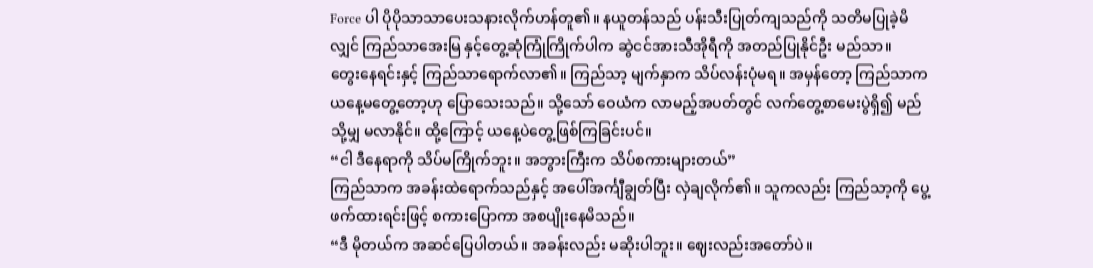Force ပါ ပိုပိုသာသာပေးသနားလိုက်ဟန်တူ၏။ နယူတန်သည် ပန်းသီးပြုတ်ကျသည်ကို သတိမပြုခဲ့မိလျှင် ကြည်သာအေးမြ နှင့်တွေ့ဆုံကြုံကြိုက်ပါက ဆွဲငင်အားသီအိုရီကို အတည်ပြုနိုင်ဦး မည်သာ။
တွေးနေရင်းနှင့် ကြည်သာရောက်လာ၏။ ကြည်သာ့ မျက်နှာက သိပ်လန်းပုံမရ။ အမှန်တော့ ကြည်သာက ယနေ့မတွေ့တော့ဟု ပြောသေးသည်။ သို့သော် ဝေယံက လာမည့်အပတ်တွင် လက်တွေ့စာမေးပွဲရှိ၍ မည်သို့မျှ မလာနိုင်။ ထို့ကြောင့် ယနေ့ပဲတွေ့ဖြစ်ကြခြင်းပင်။
“ငါ ဒီနေရာကို သိပ်မကြိုက်ဘူး။ အဘွားကြီးက သိပ်စကားများတယ်”
ကြည်သာက အခန်းထဲရောက်သည်နှင့် အပေါ်အင်္ကျီချွတ်ပြီး လှဲချလိုက်၏။ သူကလည်း ကြည်သာ့ကို ပွေ့ ဖက်ထားရင်းဖြင့် စကားပြောကာ အစပျိုးနေမိသည်။
“ဒီ မိုတယ်က အဆင်ပြေပါတယ်။ အခန်းလည်း မဆိုးပါဘူး။ ဈေးလည်းအတော်ပဲ။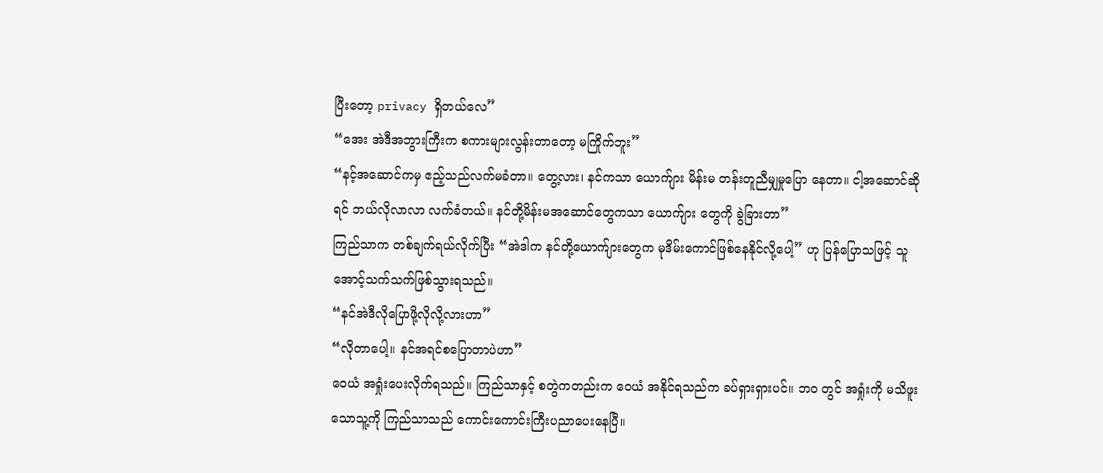ပြီးတော့ privacy ရှိတယ်လေ”
“အေး အဲဒီအဘွားကြီးက စကားများလွန်းတာတော့ မကြိုက်ဘူး”
“နင့်အဆောင်ကမှ ဧည့်သည်လက်မခံတာ။ တွေ့လား၊ နင်ကသာ ယောက်ျား မိန်းမ တန်းတူညီမျှမှုပြော နေတာ။ ငါ့အဆောင်ဆိုရင် ဘယ်လိုလာလာ လက်ခံတယ်။ နင်တို့မိန်းမအဆောင်တွေကသာ ယောက်ျား တွေကို ခွဲခြားတာ”
ကြည်သာက တစ်ချက်ရယ်လိုက်ပြီး “အဲဒါက နင်တို့ယောက်ျားတွေက မုဒိမ်းကောင်ဖြစ်နေနိုင်လို့ပေါ့” ဟု ပြန်ပြောသဖြင့် သူအောင့်သက်သက်ဖြစ်သွားရသည်။
“နင်အဲဒီလိုပြောဖို့လိုလို့လားဟာ”
“လိုတာပေါ့။ နင်အရင်စပြောတာပဲဟာ”
ဝေယံ အရှုံးပေးလိုက်ရသည်။ ကြည်သာနှင့် စတွဲကတည်းက ဝေယံ အနိုင်ရသည်က ခပ်ရှားရှားပင်။ ဘဝ တွင် အရှုံးကို မသိဖူးသောသူ့ကို ကြည်သာသည် ကောင်းကောင်းကြီးပညာပေးနေပြီ။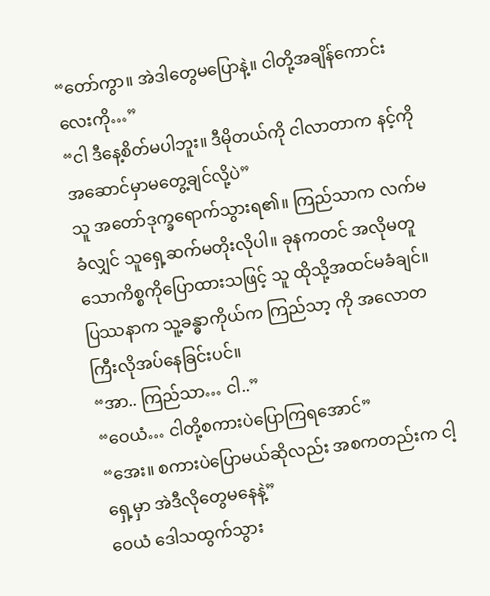“တော်ကွာ။ အဲဒါတွေမပြောနဲ့။ ငါတို့အချိန်ကောင်းလေးကို…”
“ငါ ဒီနေ့စိတ်မပါဘူး။ ဒီမိုတယ်ကို ငါလာတာက နင့်ကို အဆောင်မှာမတွေ့ချင်လို့ပဲ”
သူ အတော်ဒုက္ခရောက်သွားရ၏။ ကြည်သာက လက်မခံလျှင် သူရှေ့ဆက်မတိုးလိုပါ။ ခုနကတင် အလိုမတူသောကိစ္စကိုပြောထားသဖြင့် သူ ထိုသို့အထင်မခံချင်။ ပြဿနာက သူ့ခန္ဓာကိုယ်က ကြည်သာ့ ကို အလောတကြီးလိုအပ်နေခြင်းပင်။
“အာ.. ကြည်သာ… ငါ..”
“ဝေယံ… ငါတို့စကားပဲပြောကြရအောင်”
“အေး။ စကားပဲပြောမယ်ဆိုလည်း အစကတည်းက ငါ့ရှေ့မှာ အဲဒီလိုတွေမနေနဲ့”
ဝေယံ ဒေါသထွက်သွား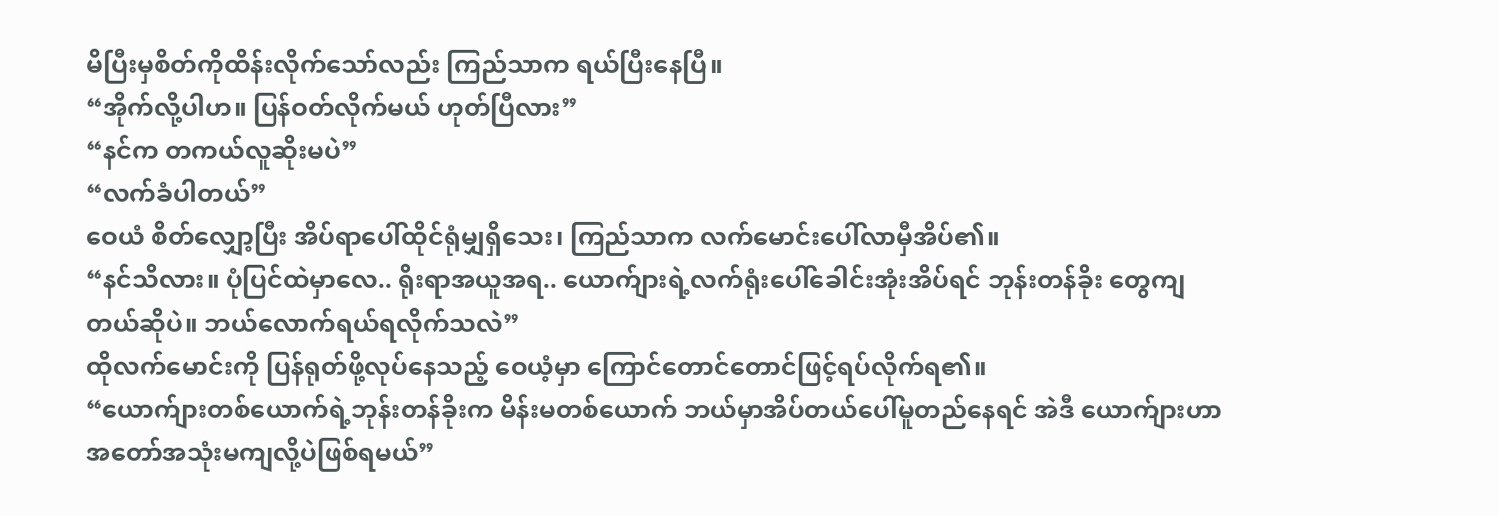မိပြီးမှစိတ်ကိုထိန်းလိုက်သော်လည်း ကြည်သာက ရယ်ပြီးနေပြီ။
“အိုက်လို့ပါဟ။ ပြန်ဝတ်လိုက်မယ် ဟုတ်ပြီလား”
“နင်က တကယ်လူဆိုးမပဲ”
“လက်ခံပါတယ်”
ဝေယံ စိတ်လျှော့ပြီး အိပ်ရာပေါ်ထိုင်ရုံမျှရှိသေး၊ ကြည်သာက လက်မောင်းပေါ်လာမှီအိပ်၏။
“နင်သိလား။ ပုံပြင်ထဲမှာလေ.. ရိုးရာအယူအရ.. ယောက်ျားရဲ့လက်ရုံးပေါ်ခေါင်းအုံးအိပ်ရင် ဘုန်းတန်ခိုး တွေကျတယ်ဆိုပဲ။ ဘယ်လောက်ရယ်ရလိုက်သလဲ”
ထိုလက်မောင်းကို ပြန်ရုတ်ဖို့လုပ်နေသည့် ဝေယံ့မှာ ကြောင်တောင်တောင်ဖြင့်ရပ်လိုက်ရ၏။
“ယောက်ျားတစ်ယောက်ရဲ့ဘုန်းတန်ခိုးက မိန်းမတစ်ယောက် ဘယ်မှာအိပ်တယ်ပေါ်မူတည်နေရင် အဲဒီ ယောက်ျားဟာ အတော်အသုံးမကျလို့ပဲဖြစ်ရမယ်”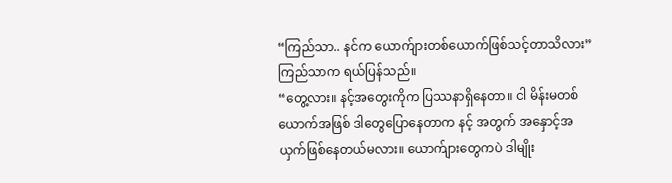“ကြည်သာ.. နင်က ယောက်ျားတစ်ယောက်ဖြစ်သင့်တာသိလား”
ကြည်သာက ရယ်ပြန်သည်။
“တွေ့လား။ နင့်အတွေးကိုက ပြဿနာရှိနေတာ။ ငါ မိန်းမတစ်ယောက်အဖြစ် ဒါတွေပြောနေတာက နင့် အတွက် အနှောင့်အယှက်ဖြစ်နေတယ်မလား။ ယောက်ျားတွေကပဲ ဒါမျိုး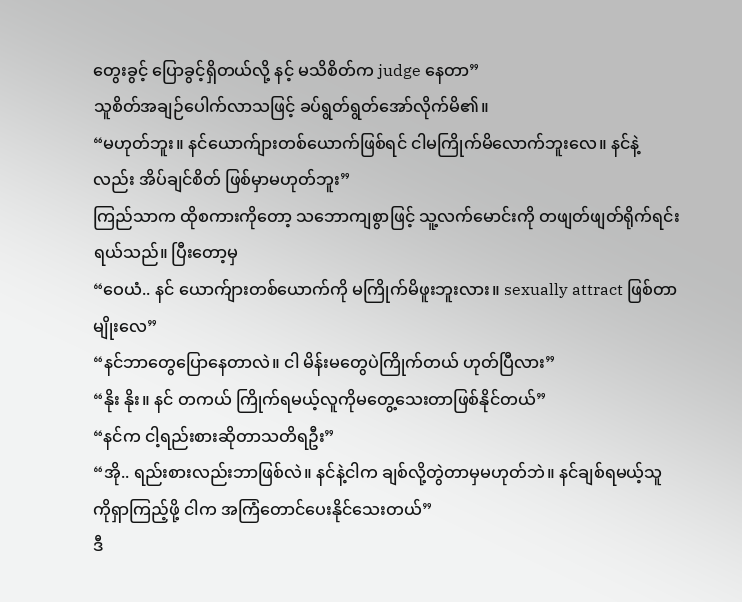တွေးခွင့် ပြောခွင့်ရှိတယ်လို့ နင့် မသိစိတ်က judge နေတာ”
သူစိတ်အချဉ်ပေါက်လာသဖြင့် ခပ်ရွတ်ရွတ်အော်လိုက်မိ၏။
“မဟုတ်ဘူး။ နင်ယောက်ျားတစ်ယောက်ဖြစ်ရင် ငါမကြိုက်မိလောက်ဘူးလေ။ နင်နဲ့လည်း အိပ်ချင်စိတ် ဖြစ်မှာမဟုတ်ဘူး”
ကြည်သာက ထိုစကားကိုတော့ သဘောကျစွာဖြင့် သူ့လက်မောင်းကို တဖျတ်ဖျတ်ရိုက်ရင်းရယ်သည်။ ပြီးတော့မှ
“ဝေယံ.. နင် ယောက်ျားတစ်ယောက်ကို မကြိုက်မိဖူးဘူးလား။ sexually attract ဖြစ်တာမျိုးလေ”
“နင်ဘာတွေပြောနေတာလဲ။ ငါ မိန်းမတွေပဲကြိုက်တယ် ဟုတ်ပြီလား”
“နိုး နိုး။ နင် တကယ် ကြိုက်ရမယ့်လူကိုမတွေ့သေးတာဖြစ်နိုင်တယ်”
“နင်က ငါ့ရည်းစားဆိုတာသတိရဦး”
“အို.. ရည်းစားလည်းဘာဖြစ်လဲ။ နင်နဲ့ငါက ချစ်လို့တွဲတာမှမဟုတ်ဘဲ။ နင်ချစ်ရမယ့်သူကိုရှာကြည့်ဖို့ ငါက အကြံတောင်ပေးနိုင်သေးတယ်”
ဒီ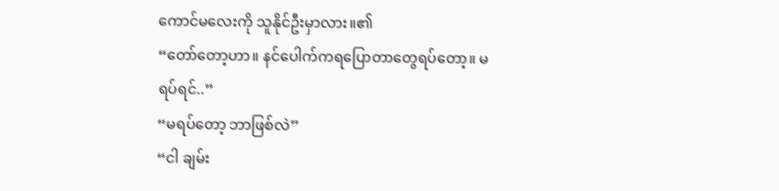ကောင်မလေးကို သူနိုင်ဦးမှာလား။၏
“တော်တော့ဟာ။ နင်ပေါက်ကရပြောတာတွေရပ်တော့။ မရပ်ရင်..”
“မရပ်တော့ ဘာဖြစ်လဲ”
“ငါ ချမ်း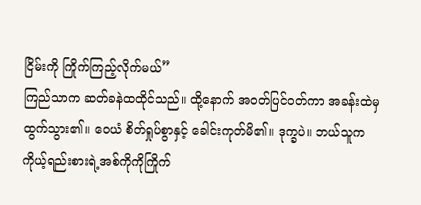ငြိမ်းကို ကြိုက်ကြည့်လိုက်မယ်”
ကြည်သာက ဆတ်ခနဲထထိုင်သည်။ ထို့နောက် အဝတ်ပြင်ဝတ်ကာ အခန်းထဲမှ ထွက်သွား၏။ ဝေယံ စိတ်ရှုပ်စွာနှင့် ခေါင်းကုတ်မိ၏။ ဒုက္ခပဲ။ ဘယ်သူက ကိုယ့်ရည်းစားရဲ့အစ်ကိုကိုကြိုက်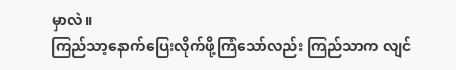မှာလဲ။
ကြည်သာ့နောက်ပြေးလိုက်ဖို့ကြံသော်လည်း ကြည်သာက လျင်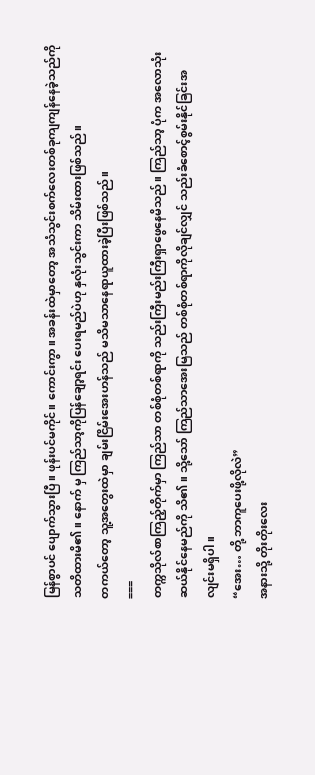မြန်စွာပင် ပျောက်သွားပြီ။ ဖုန်းပင်မကိုင်။ ကောင်းကွာ။ အခန်းထဲမှာတော့ အသံသွင်းစက်လေးတစ်ခုကျကျန်နေခဲ့သည်ကို သတိထားမိ၏။ နောက် မှ ကြည်သာ့ကိုပြန်ချော့ရင်း ပေးရမည်ပဲဟု နှလုံးသွင်းကာ သိမ်းထားဖြစ်သည်။
တကယ်တော့ သူ့အတွေးထဲမှာ ချမ်းငြိမ်းအေးဟန်သည် မသိမသာနေရာယူထားခဲ့ပြီးဖြစ်သည်။
===
တက္ကသိုလ်စာကြည့်တိုက်မှာ ကြည်သာ တစ်စုံတစ်ရာကို သည်းကြီးမည်းကြီးရှာဖွေနေမိသည်။ ကြည်သာ့ ပုံက အလောသုံးဆယ်နိုင်နေမည်ကို သိ၏။ သို့သော် ကြည်သာအေးမြသည် တစ်စုံတစ်ရာကိုလိုချင်လျှင် သည်းခံစောင့်စွမ်းနိုင်ခြင်းအလျင်းမရှိပါ။
“အေး… တို့ ဘာကူပေးဖို့လိုလဲ”
အနားသို့ တိုးတိုးလေး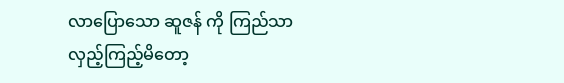လာပြောသော ဆူဇန် ကို ကြည်သာလှည့်ကြည့်မိတော့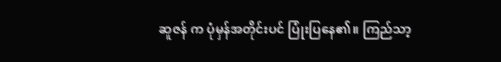ဆူဇန် က ပုံမှန်အတိုင်းပင် ပြုံးပြနေ၏။ ကြည်သာ့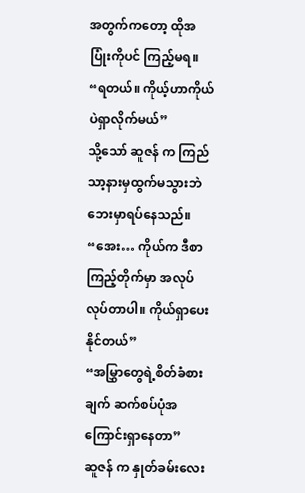အတွက်ကတော့ ထိုအပြုံးကိုပင် ကြည့်မရ။
“ရတယ်။ ကိုယ့်ဟာကိုယ်ပဲရှာလိုက်မယ်”
သို့သော် ဆူဇန် က ကြည်သာ့နားမှထွက်မသွားဘဲ ဘေးမှာရပ်နေသည်။
“အေး… ကိုယ်က ဒီစာကြည့်တိုက်မှာ အလုပ်လုပ်တာပါ။ ကိုယ်ရှာပေးနိုင်တယ်”
“အမြွှာတွေရဲ့စိတ်ခံစားချက် ဆက်စပ်ပုံအကြောင်းရှာနေတာ”
ဆူဇန် က နှုတ်ခမ်းလေး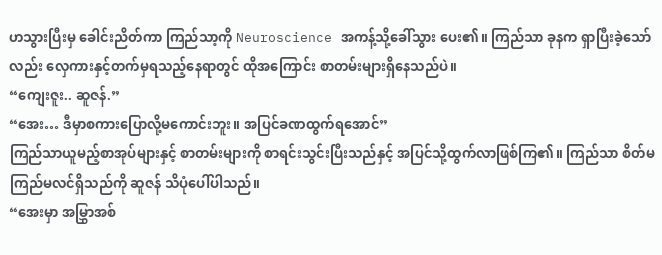ဟသွားပြီးမှ ခေါင်းညိတ်ကာ ကြည်သာ့ကို Neuroscience အကန့်သို့ခေါ်သွား ပေး၏။ ကြည်သာ ခုနက ရှာပြီးခဲ့သော်လည်း လှေကားနှင့်တက်မှရသည့်နေရာတွင် ထိုအကြောင်း စာတမ်းများရှိနေသည်ပဲ။
“ကျေးဇူး.. ဆူဇန်.”
“အေး… ဒီမှာစကားပြောလို့မကောင်းဘူး။ အပြင်ခဏထွက်ရအောင်”
ကြည်သာယူမည့်စာအုပ်များနှင့် စာတမ်းများကို စာရင်းသွင်းပြီးသည်နှင့် အပြင်သို့ထွက်လာဖြစ်ကြ၏။ ကြည်သာ စိတ်မကြည်မလင်ရှိသည်ကို ဆူဇန် သိပုံပေါ်ပါသည်။
“အေးမှာ အမြွှာအစ်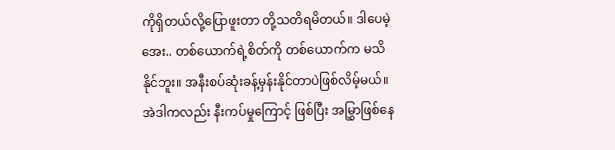ကိုရှိတယ်လို့ပြောဖူးတာ တို့သတိရမိတယ်။ ဒါပေမဲ့ အေး.. တစ်ယောက်ရဲ့စိတ်ကို တစ်ယောက်က မသိနိုင်ဘူး။ အနီးစပ်ဆုံးခန့်မှန်းနိုင်တာပဲဖြစ်လိမ့်မယ်။ အဲဒါကလည်း နီးကပ်မှုကြောင့် ဖြစ်ပြီး အမြွှာဖြစ်နေ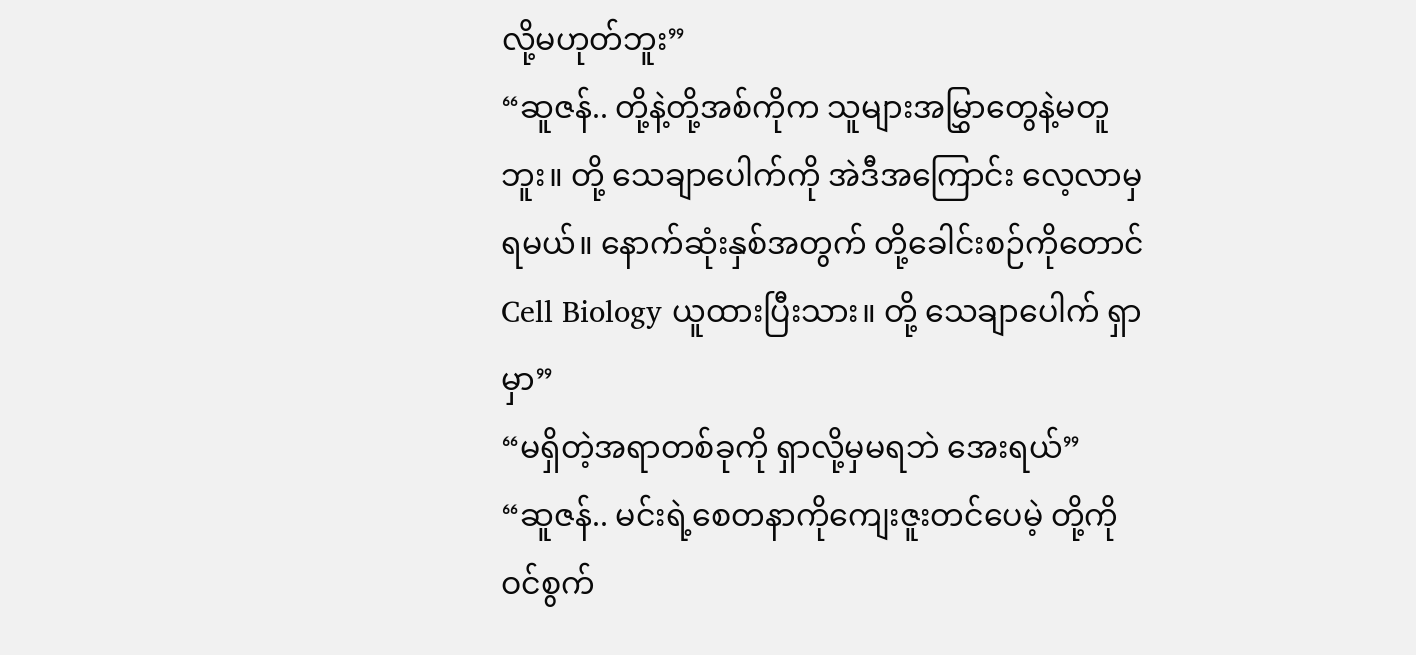လို့မဟုတ်ဘူး”
“ဆူဇန်.. တို့နဲ့တို့အစ်ကိုက သူများအမြွှာတွေနဲ့မတူဘူး။ တို့ သေချာပေါက်ကို အဲဒီအကြောင်း လေ့လာမှ ရမယ်။ နောက်ဆုံးနှစ်အတွက် တို့ခေါင်းစဉ်ကိုတောင် Cell Biology ယူထားပြီးသား။ တို့ သေချာပေါက် ရှာမှာ”
“မရှိတဲ့အရာတစ်ခုကို ရှာလို့မှမရဘဲ အေးရယ်”
“ဆူဇန်.. မင်းရဲ့စေတနာကိုကျေးဇူးတင်ပေမဲ့ တို့ကို ဝင်စွက်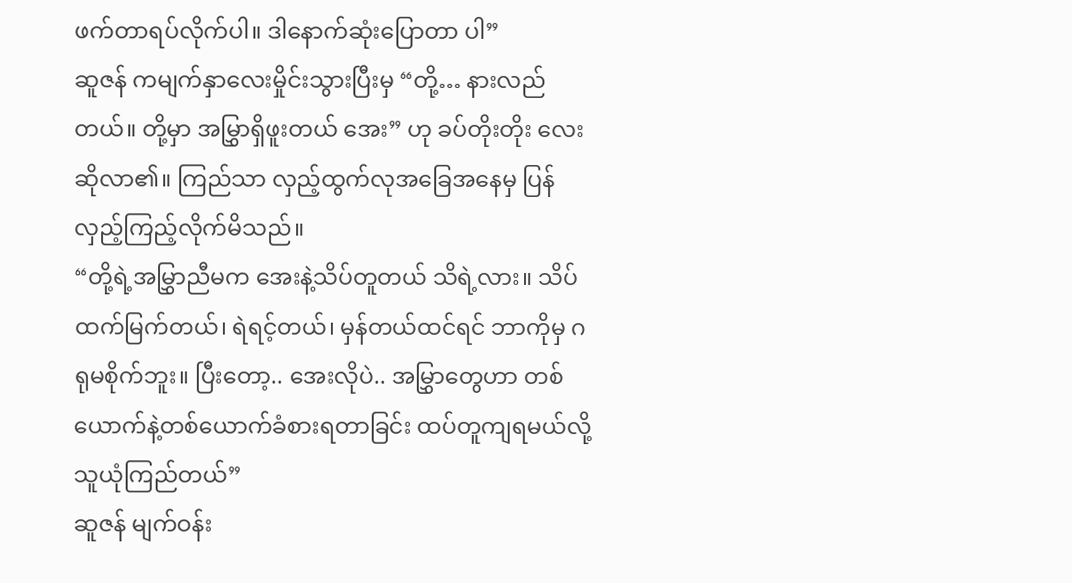ဖက်တာရပ်လိုက်ပါ။ ဒါနောက်ဆုံးပြောတာ ပါ”
ဆူဇန် ကမျက်နှာလေးမှိုင်းသွားပြီးမှ “တို့… နားလည်တယ်။ တို့မှာ အမြွှာရှိဖူးတယ် အေး” ဟု ခပ်တိုးတိုး လေးဆိုလာ၏။ ကြည်သာ လှည့်ထွက်လုအခြေအနေမှ ပြန်လှည့်ကြည့်လိုက်မိသည်။
“တို့ရဲ့အမြွှာညီမက အေးနဲ့သိပ်တူတယ် သိရဲ့လား။ သိပ်ထက်မြက်တယ်၊ ရဲရင့်တယ်၊ မှန်တယ်ထင်ရင် ဘာကိုမှ ဂရုမစိုက်ဘူး။ ပြီးတော့.. အေးလိုပဲ.. အမြွှာတွေဟာ တစ်ယောက်နဲ့တစ်ယောက်ခံစားရတာခြင်း ထပ်တူကျရမယ်လို့ သူယုံကြည်တယ်”
ဆူဇန် မျက်ဝန်း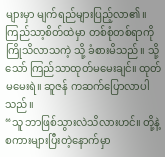များမှာ မျက်ရည်များပြည့်လာ၏။ ကြည်သာ့စိတ်ထဲမှာ တစ်စုံတစ်ရာကို ကြိုသိလာသကဲ့ သို့ ခံစားမိသည်။ သို့သော် ကြည်သာထုတ်မမေးချင်။ ထုတ်မမေးရဲ။ ဆူဇန် ကဆက်ပြောလာပါသည်။
“သူ ဘာဖြစ်သွားလဲသိလားဟင်။ တို့နဲ့စကားများပြီးတဲ့နောက်မှာ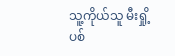သူ့ကိုယ်သူ မီးရှို့ပစ်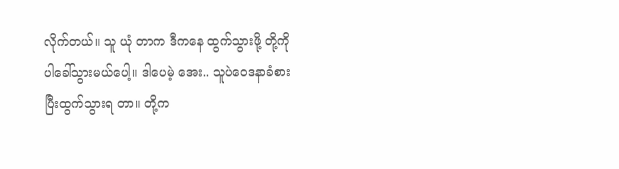လိုက်တယ်။ သူ ယုံ တာက ဒီကနေ ထွက်သွားဖို့ တို့ကိုပါခေါ်သွားမယ်ပေါ့။ ဒါပေမဲ့ အေး.. သူပဲဝေဒနာခံစားပြီးထွက်သွားရ တာ။ တို့က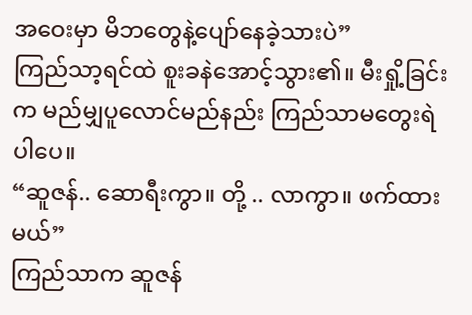အဝေးမှာ မိဘတွေနဲ့ပျော်နေခဲ့သားပဲ”
ကြည်သာ့ရင်ထဲ စူးခနဲအောင့်သွား၏။ မီးရှို့ခြင်းက မည်မျှပူလောင်မည်နည်း ကြည်သာမတွေးရဲပါပေ။
“ဆူဇန်.. ဆောရီးကွာ။ တို့ .. လာကွာ။ ဖက်ထားမယ်”
ကြည်သာက ဆူဇန်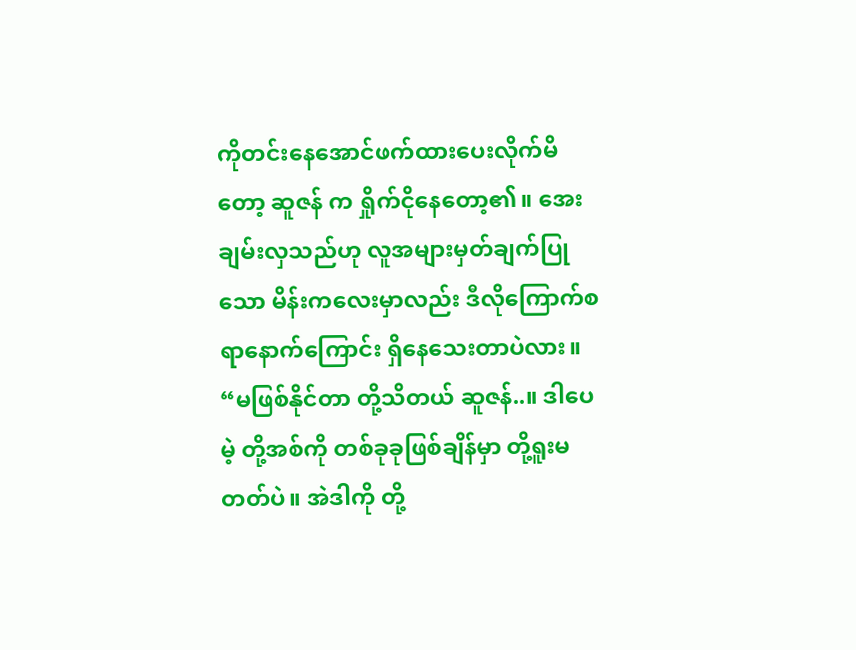ကိုတင်းနေအောင်ဖက်ထားပေးလိုက်မိတော့ ဆူဇန် က ရှိုက်ငိုနေတော့၏။ အေးချမ်းလှသည်ဟု လူအများမှတ်ချက်ပြုသော မိန်းကလေးမှာလည်း ဒီလိုကြောက်စရာနောက်ကြောင်း ရှိနေသေးတာပဲလား။
“မဖြစ်နိုင်တာ တို့သိတယ် ဆူဇန်..။ ဒါပေမဲ့ တို့အစ်ကို တစ်ခုခုဖြစ်ချိန်မှာ တို့ရူးမတတ်ပဲ။ အဲဒါကို တို့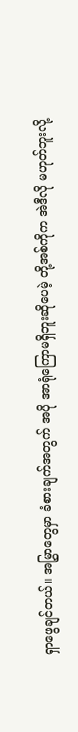ရှာဖွေချင်တယ်။ အမြွှာတွေမှာ ခံစားချက်အတွက် အပို အာရုံကြောမရှိဘူးဆိုပေမဲ့ တို့အစ်ကိုက အဲဒီလို မဟုတ်ဘူးလို့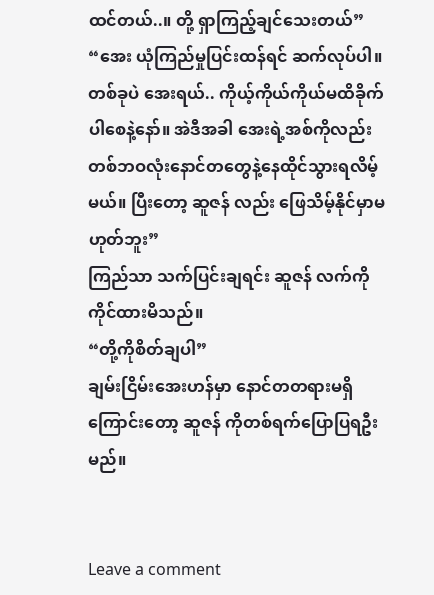ထင်တယ်..။ တို့ ရှာကြည့်ချင်သေးတယ်”
“အေး ယုံကြည်မှုပြင်းထန်ရင် ဆက်လုပ်ပါ။ တစ်ခုပဲ အေးရယ်.. ကိုယ့်ကိုယ်ကိုယ်မထိခိုက်ပါစေနဲ့နော်။ အဲဒီအခါ အေးရဲ့အစ်ကိုလည်း တစ်ဘဝလုံးနောင်တတွေနဲ့နေထိုင်သွားရလိမ့်မယ်။ ပြီးတော့ ဆူဇန် လည်း ဖြေသိမ့်နိုင်မှာမဟုတ်ဘူး”
ကြည်သာ သက်ပြင်းချရင်း ဆူဇန် လက်ကိုကိုင်ထားမိသည်။
“တို့ကိုစိတ်ချပါ”
ချမ်းငြိမ်းအေးဟန်မှာ နောင်တတရားမရှိကြောင်းတော့ ဆူဇန် ကိုတစ်ရက်ပြောပြရဦးမည်။


Leave a comment